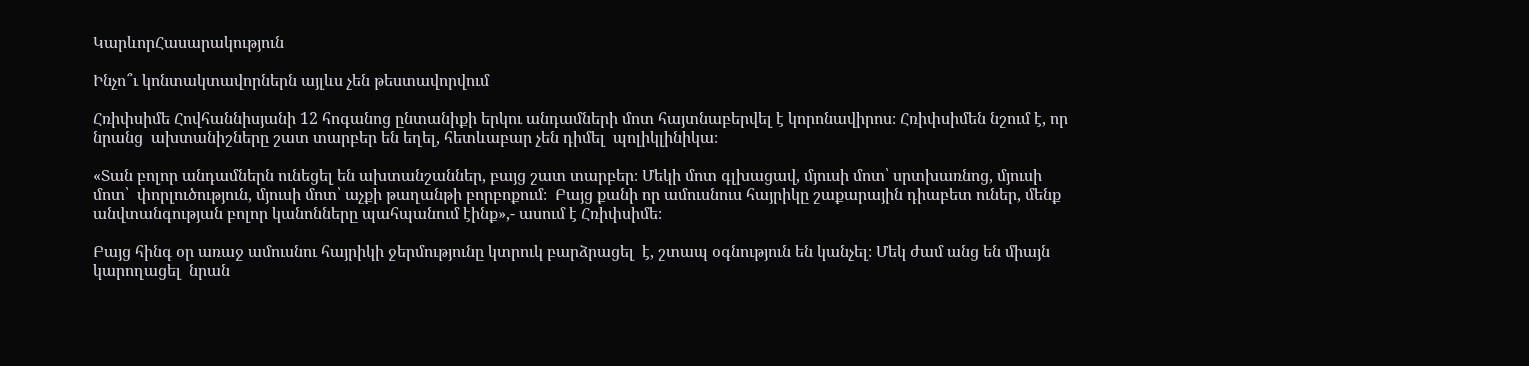ԿարևորՀասարակություն

Ինչո՞ւ կոնտակտավորներն այլևս չեն թեստավորվում

Հռիփսիմե Հովհաննիսյանի 12 հոգանոց ընտանիքի երկու անդամների մոտ հայտնաբերվել է կորոնավիրոս։ Հռիփսիմեն նշում է, որ նրանց  ախտանիշները շատ տարբեր են եղել, հետևաբար չեն դիմել  պոլիկլինիկա։

«Տան բոլոր անդամներն ունեցել են ախտանշաններ, բայց շատ տարբեր։ Մեկի մոտ գլխացավ, մյուսի մոտ՝ սրտխառնոց, մյուսի մոտ՝  փորլուծություն, մյուսի մոտ՝ աչքի թաղանթի բորբոքում։  Բայց քանի որ ամուսնուս հայրիկը շաքարային դիաբետ ուներ, մենք անվտանգության բոլոր կանոնները պահպանում էինք»,- ասում է Հռիփսիմե։

Բայց հինգ օր առաջ ամուսնու հայրիկի ջերմությունը կտրուկ բարձրացել  է, շտապ օգնություն են կանչել։ Մեկ ժամ անց են միայն կարողացել  նրան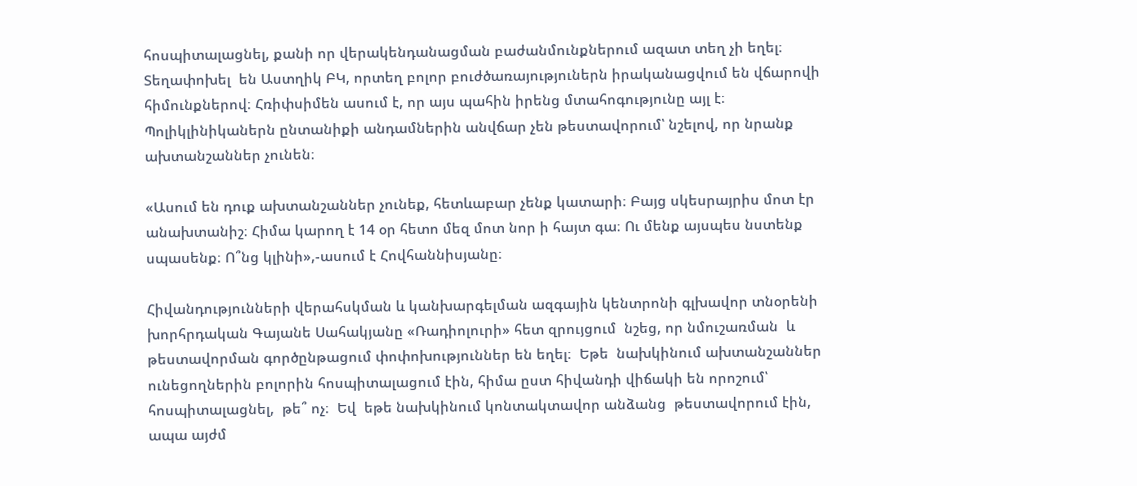հոսպիտալացնել, քանի որ վերակենդանացման բաժանմունքներում ազատ տեղ չի եղել։ Տեղափոխել  են Աստղիկ ԲԿ, որտեղ բոլոր բուժծառայություներն իրականացվում են վճարովի հիմունքներով։ Հռիփսիմեն ասում է, որ այս պահին իրենց մտահոգությունը այլ է։ Պոլիկլինիկաներն ընտանիքի անդամներին անվճար չեն թեստավորում՝ նշելով, որ նրանք ախտանշաններ չունեն։

«Ասում են դուք ախտանշաններ չունեք, հետևաբար չենք կատարի։ Բայց սկեսրայրիս մոտ էր անախտանիշ։ Հիմա կարող է 14 օր հետո մեզ մոտ նոր ի հայտ գա։ Ու մենք այսպես նստենք սպասենք։ Ո՞նց կլինի»,-ասում է Հովհաննիսյանը։

Հիվանդությունների վերահսկման և կանխարգելման ազգային կենտրոնի գլխավոր տնօրենի խորհրդական Գայանե Սահակյանը «Ռադիոլուրի» հետ զրույցում  նշեց, որ նմուշառման  և թեստավորման գործընթացում փոփոխություններ են եղել։  Եթե  նախկինում ախտանշաններ ունեցողներին բոլորին հոսպիտալացում էին, հիմա ըստ հիվանդի վիճակի են որոշում՝ հոսպիտալացնել,  թե՞ ոչ։  Եվ  եթե նախկինում կոնտակտավոր անձանց  թեստավորում էին, ապա այժմ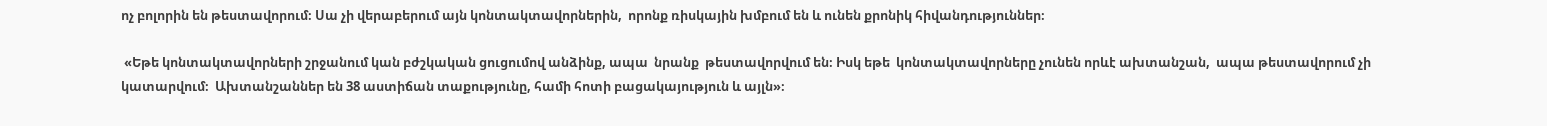ոչ բոլորին են թեստավորում։ Սա չի վերաբերում այն կոնտակտավորներին,  որոնք ռիսկային խմբում են և ունեն քրոնիկ հիվանդություններ։

 «Եթե կոնտակտավորների շրջանում կան բժշկական ցուցումով անձինք, ապա  նրանք  թեստավորվում են։ Իսկ եթե  կոնտակտավորները չունեն որևէ ախտանշան,  ապա թեստավորում չի կատարվում։  Ախտանշաններ են 38 աստիճան տաքությունը, համի հոտի բացակայություն և այլն»։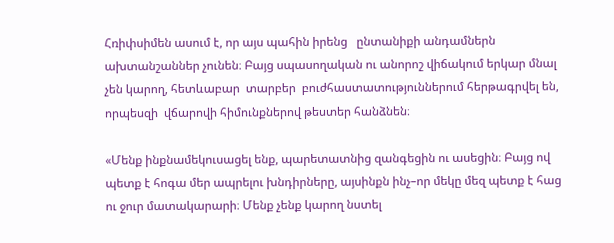Հռիփսիմեն ասում է, որ այս պահին իրենց   ընտանիքի անդամներն ախտանշաններ չունեն։ Բայց սպասողական ու անորոշ վիճակում երկար մնալ չեն կարող, հետևաբար  տարբեր  բուժհաստատություններում հերթագրվել են, որպեսզի  վճարովի հիմունքներով թեստեր հանձնեն։

«Մենք ինքնամեկուսացել ենք, պարետատնից զանգեցին ու ասեցին։ Բայց ով պետք է հոգա մեր ապրելու խնդիրները, այսինքն ինչ–որ մեկը մեզ պետք է հաց ու ջուր մատակարարի։ Մենք չենք կարող նստել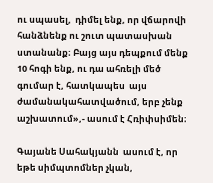ու սպասել,  դիմել ենք, որ վճարովի հանձնենք ու շուտ պատասխան ստանանք։ Բայց այս դեպքում մենք 10 հոգի ենք, ու դա ահռելի մեծ գումար է, հատկապես  այս ժամանակահատվածում, երբ չենք աշխատում»,- ասում է Հռիփսիմեն։

Գայանե Սահակյանն  ասում է, որ  եթե սիմպտոմներ չկան,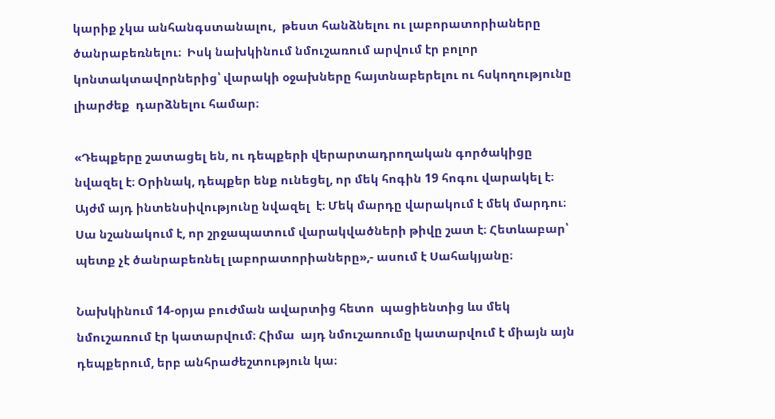կարիք չկա անհանգստանալու,  թեստ հանձնելու ու լաբորատորիաները ծանրաբեռնելու։  Իսկ նախկինում նմուշառում արվում էր բոլոր կոնտակտավորներից՝ վարակի օջախները հայտնաբերելու ու հսկողությունը  լիարժեք  դարձնելու համար։

«Դեպքերը շատացել են, ու դեպքերի վերարտադրողական գործակիցը նվազել է։ Օրինակ, դեպքեր ենք ունեցել, որ մեկ հոգին 19 հոգու վարակել է։ Այժմ այդ ինտենսիվությունը նվազել  է։ Մեկ մարդը վարակում է մեկ մարդու։ Սա նշանակում է, որ շրջապատում վարակվածների թիվը շատ է։ Հետևաբար՝ պետք չէ ծանրաբեռնել լաբորատորիաները»,- ասում է Սահակյանը։

Նախկինում 14-օրյա բուժման ավարտից հետո  պացիենտից ևս մեկ նմուշառում էր կատարվում։ Հիմա  այդ նմուշառումը կատարվում է միայն այն դեպքերում, երբ անհրաժեշտություն կա։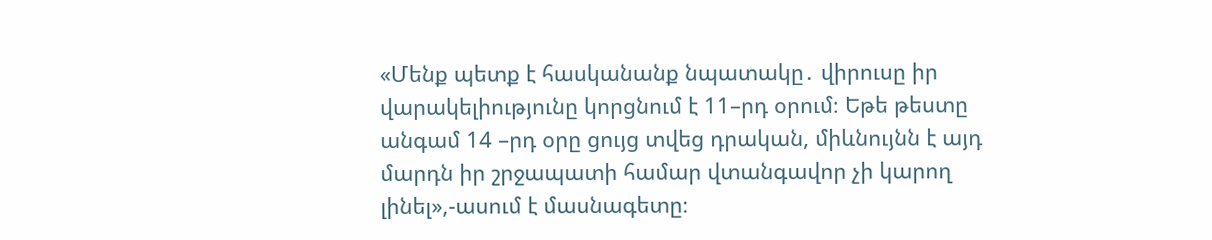«Մենք պետք է հասկանանք նպատակը․ վիրուսը իր վարակելիությունը կորցնում է 11–րդ օրում։ Եթե թեստը  անգամ 14 –րդ օրը ցույց տվեց դրական, միևնույնն է այդ մարդն իր շրջապատի համար վտանգավոր չի կարող լինել»,-ասում է մասնագետը։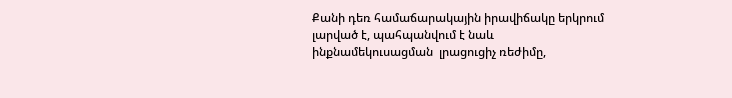Քանի դեռ համաճարակային իրավիճակը երկրում լարված է, պահպանվում է նաև ինքնամեկուսացման  լրացուցիչ ռեժիմը,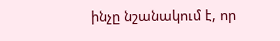ինչը նշանակում է, որ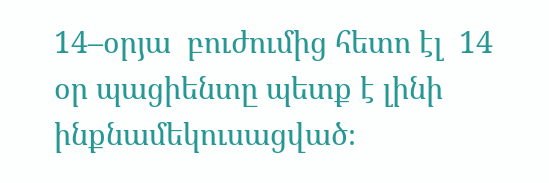14–օրյա  բուժումից հետո էլ  14 օր պացիենտը պետք է լինի  ինքնամեկուսացված։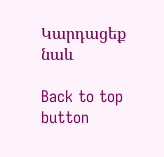Կարդացեք նաև

Back to top button